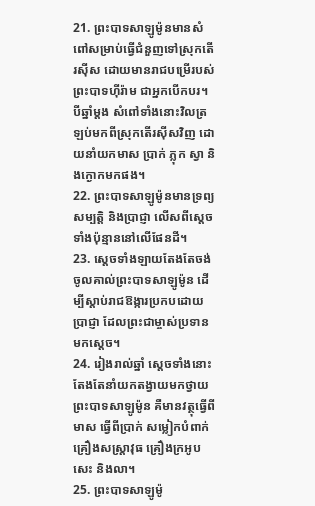21. ព្រះបាទសាឡូម៉ូនមានសំពៅសម្រាប់ធ្វើជំនួញទៅស្រុកតើរស៊ីស ដោយមានរាជបម្រើរបស់ព្រះបាទហ៊ីរ៉ាម ជាអ្នកបើកបរ។ បីឆ្នាំម្ដង សំពៅទាំងនោះវិលត្រឡប់មកពីស្រុកតើរស៊ីសវិញ ដោយនាំយកមាស ប្រាក់ ភ្លុក ស្វា និងក្ងោកមកផង។
22. ព្រះបាទសាឡូម៉ូនមានទ្រព្យសម្បត្តិ និងប្រាជ្ញា លើសពីស្ដេចទាំងប៉ុន្មាននៅលើផែនដី។
23. ស្ដេចទាំងឡាយតែងតែចង់ចូលគាល់ព្រះបាទសាឡូម៉ូន ដើម្បីស្ដាប់រាជឱង្ការប្រកបដោយប្រាជ្ញា ដែលព្រះជាម្ចាស់ប្រទានមកស្ដេច។
24. រៀងរាល់ឆ្នាំ ស្ដេចទាំងនោះតែងតែនាំយកតង្វាយមកថ្វាយព្រះបាទសាឡូម៉ូន គឺមានវត្ថុធ្វើពីមាស ធ្វើពីប្រាក់ សម្លៀកបំពាក់ គ្រឿងសស្ត្រាវុធ គ្រឿងក្រអូប សេះ និងលា។
25. ព្រះបាទសាឡូម៉ូ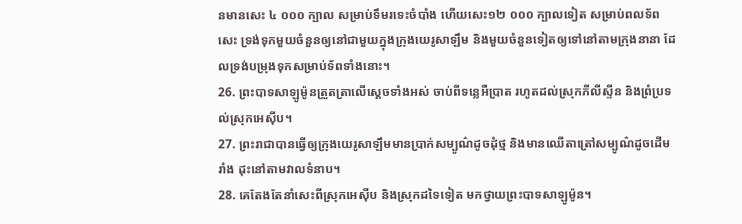នមានសេះ ៤ ០០០ ក្បាល សម្រាប់ទឹមរទេះចំបាំង ហើយសេះ១២ ០០០ ក្បាលទៀត សម្រាប់ពលទ័ពសេះ ទ្រង់ទុកមួយចំនួនឲ្យនៅជាមួយក្នុងក្រុងយេរូសាឡឹម និងមួយចំនួនទៀតឲ្យទៅនៅតាមក្រុងនានា ដែលទ្រង់បម្រុងទុកសម្រាប់ទ័ពទាំងនោះ។
26. ព្រះបាទសាឡូម៉ូនត្រួតត្រាលើស្ដេចទាំងអស់ ចាប់ពីទន្លេអឺប្រាត រហូតដល់ស្រុកភីលីស្ទីន និងព្រំប្រទល់ស្រុកអេស៊ីប។
27. ព្រះរាជាបានធ្វើឲ្យក្រុងយេរូសាឡឹមមានប្រាក់សម្បូណ៌ដូចដុំថ្ម និងមានឈើតាត្រៅសម្បូណ៌ដូចដើមរាំង ដុះនៅតាមវាលទំនាប។
28. គេតែងតែនាំសេះពីស្រុកអេស៊ីប និងស្រុកដទៃទៀត មកថ្វាយព្រះបាទសាឡូម៉ូន។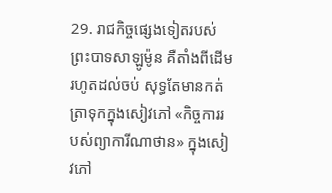29. រាជកិច្ចផ្សេងទៀតរបស់ព្រះបាទសាឡូម៉ូន គឺតាំងពីដើមរហូតដល់ចប់ សុទ្ធតែមានកត់ត្រាទុកក្នុងសៀវភៅ «កិច្ចការរបស់ព្យាការីណាថាន» ក្នុងសៀវភៅ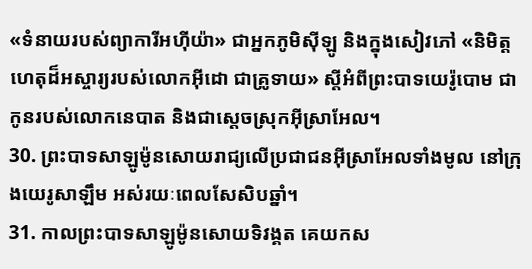«ទំនាយរបស់ព្យាការីអហ៊ីយ៉ា» ជាអ្នកភូមិស៊ីឡូ និងក្នុងសៀវភៅ «និមិត្តហេតុដ៏អស្ចារ្យរបស់លោកអ៊ីដោ ជាគ្រូទាយ» ស្ដីអំពីព្រះបាទយេរ៉ូបោម ជាកូនរបស់លោកនេបាត និងជាស្ដេចស្រុកអ៊ីស្រាអែល។
30. ព្រះបាទសាឡូម៉ូនសោយរាជ្យលើប្រជាជនអ៊ីស្រាអែលទាំងមូល នៅក្រុងយេរូសាឡឹម អស់រយៈពេលសែសិបឆ្នាំ។
31. កាលព្រះបាទសាឡូម៉ូនសោយទិវង្គត គេយកស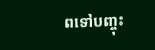ពទៅបញ្ចុះ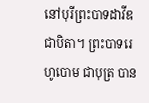នៅបុរីព្រះបាទដាវីឌ ជាបិតា។ ព្រះបាទរេហូបោម ជាបុត្រ បាន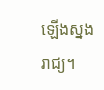ឡើងស្នងរាជ្យ។